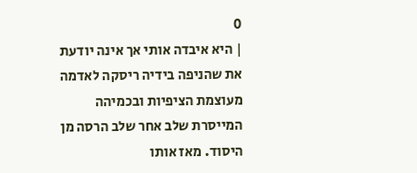0
| היא איבדה אותי אך אינה יודעת את שהניפה בידיה ריסקה לאדמה מעוצמת הציפיות ובכמיהה המייסרת שלב אחר שלב הרסה מן היסוד. מאז אותו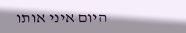היום איני אותו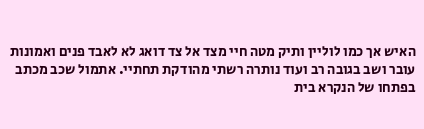האיש אך כמו לוליין ותיק מטה חיי מצד אל צד דואג לא לאבד פנים ואמונות עובר ושב בגובה רב ועוד נותרה רשתי מהודקת תחתיי. אתמול שכב מכתב בפתחו של הנקרא בית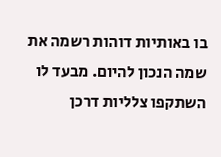בו באותיות דוהות רשמה את שמה הנכון להיום. מבעד לו השתקפו צלליות דרכן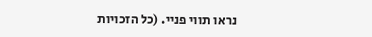נראו תווי פניי. (כל הזכויות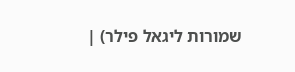שמורות ליגאל פילר) |